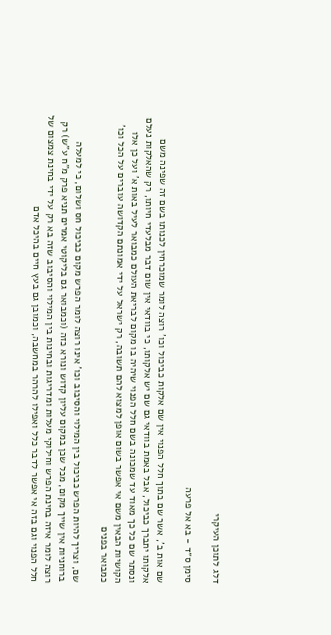דלג לתוכן העיקרי

סימן ס״ד - בא אל פרעה

שם אות ב', אשר שם בתוך חלל הפנוי אין שם אלקות כביכול וכו' רוצה לומר שמוכרחין לכנותו בשם זה שפינה משם אלקותו יתברך כביכול, אבל באמת בוודאי גם שם יש אלקותו, כי בוודאי אין שום דבר מבלעדי חיותו, רק שהאלקות נעלם ונסתר שם כל כך מאוד עד שמכונה בשם חלל הפנוי שיהיה בו מקום לבריאת העולם כמבואר לעיל באות א' ועל כן אלו הקושיות הבאין משם אי אפשר בשום אופן למצוא להם תשובה, רק ישראל על ידי אמונתם הקדושה עוברים על הכל וכו' כמבואר בפנים

שם, וצריך להיות הפרש כביכול בין המילוי והסיבוב וכו' אינו רוצה לומר הפרש מקום כביכול חס ושלום, כי למעלה ברוחניות אין שייך מקום, מכל שכן במקום עליון קדוש ונורא כזה (וכמבואר גם בליקוטי אמרים תניא פרק מ"ח ע"ש) רק רוצה לומר איזה בחינת הפרש וחילוקי מעלות ומדריגות ובחינות בין המילוי והסיבוב שזה בא רק על ידי בחינת צמצום של חלל הפנוי וגם בזה אי אפשר לדבר כלל ואפילו להרהר במחשבה, וכמובן גם בעץ חיים בהיכל אדם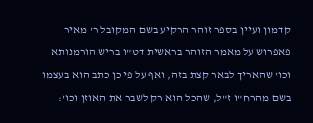קדמון ועיין בספר זוהר הרקיע בשם המקובל ר' מאיר פאפרוש על מאמר הזוהר בראשית דט"ו בריש הורמנותא וכו' שהאריך לבאר קצת בזה, ואף על פי כן כתב הוא בעצמו בשם מהרח"ו ז"ל, שהכל הוא רק לשבר את האוזן וכו':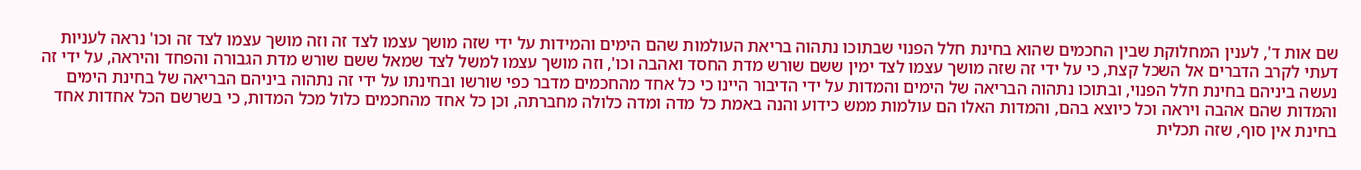שם אות ד', לענין המחלוקת שבין החכמים שהוא בחינת חלל הפנוי שבתוכו נתהוה בריאת העולמות שהם הימים והמידות על ידי שזה מושך עצמו לצד זה וזה מושך עצמו לצד זה וכו' נראה לעניות דעתי לקרב הדברים אל השכל קצת, כי על ידי זה שזה מושך עצמו לצד ימין ששם שורש מדת החסד ואהבה וכו', וזה מושך עצמו למשל לצד שמאל ששם שורש מדת הגבורה והפחד והיראה, על ידי זה נעשה ביניהם בחינת חלל הפנוי, ובתוכו נתהוה הבריאה של הימים והמדות על ידי הדיבור היינו כי כל אחד מהחכמים מדבר כפי שורשו ובחינתו על ידי זה נתהוה ביניהם הבריאה של בחינת הימים והמדות שהם אהבה ויראה וכל כיוצא בהם, והמדות האלו הם עולמות ממש כידוע והנה באמת כל מדה ומדה כלולה מחברתה, וכן כל אחד מהחכמים כלול מכל המדות, כי בשרשם הכל אחדות אחד בחינת אין סוף, שזה תכלית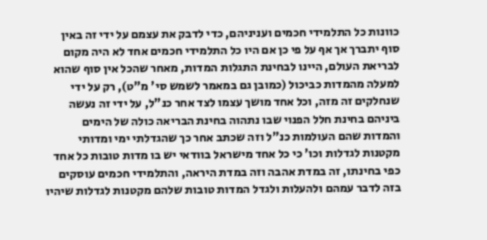כוונות כל התלמידי חכמים ועניניהם, כדי לדבק את עצמם על ידי זה באין סוף יתברך אך אף על פי כן אם היו כל התלמידי חכמים אחד לא היה מקום לבריאת העולם, היינו לבחינת התגלות המדות, מאחר שהכל אין סוף שהוא למעלה מהמדות כביכול (כמובן גם במאמר לשמש סי' מ"ט), רק על ידי שנחלקים זה מזה, וכל אחד מושך עצמו לצד אחר כנ"ל, על ידי זה נעשה ביניהם בחינת חלל הפנוי שבו נתהוה בחינת הבריאה כולה של הימים והמדות שהם העולמות כנ"ל וזה שכתב אחר כך שהגדלתי ימי ומדותי מקטנות לגדלות וכו' כי כל אחד מישראל בוודאי יש בו מדות טובות כל אחד כפי בחינתו, זה במדת אהבה וזה במדת היראה, והתלמידי חכמים עוסקים בזה לדבר עמהם ולהעלות ולגדל המדות טובות שלהם מקטנות לגדלות שיהיו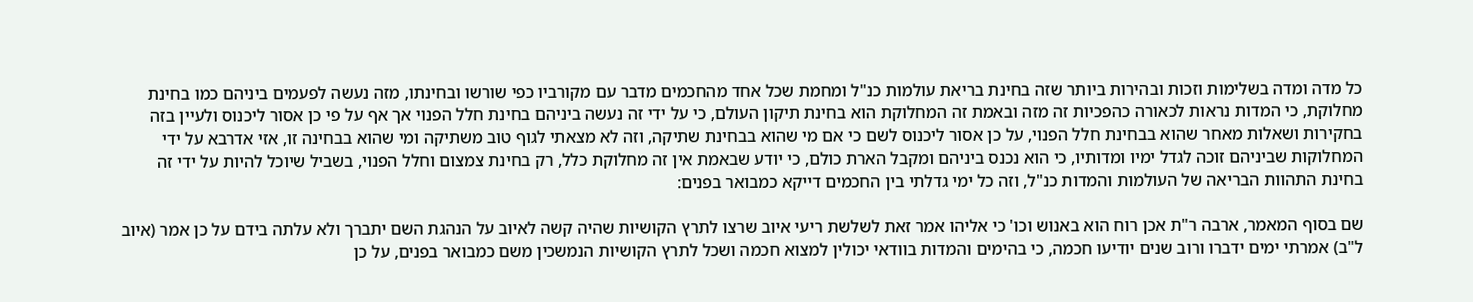כל מדה ומדה בשלימות וזכות ובהירות ביותר שזה בחינת בריאת עולמות כנ"ל ומחמת שכל אחד מהחכמים מדבר עם מקורביו כפי שורשו ובחינתו, מזה נעשה לפעמים ביניהם כמו בחינת מחלוקת, כי המדות נראות לכאורה כהפכיות זה מזה ובאמת זה המחלוקת הוא בחינת תיקון העולם, כי על ידי זה נעשה ביניהם בחינת חלל הפנוי אך אף על פי כן אסור ליכנוס ולעיין בזה בחקירות ושאלות מאחר שהוא בבחינת חלל הפנוי, על כן אסור ליכנוס לשם כי אם מי שהוא בבחינת שתיקה, וזה לא מצאתי לגוף טוב משתיקה ומי שהוא בבחינה זו, אזי אדרבא על ידי המחלוקות שביניהם זוכה לגדל ימיו ומדותיו, כי הוא נכנס ביניהם ומקבל הארת כולם, כי יודע שבאמת אין זה מחלוקת כלל, רק בחינת צמצום וחלל הפנוי, בשביל שיוכל להיות על ידי זה בחינת התהוות הבריאה של העולמות והמדות כנ"ל, וזה כל ימי גדלתי בין החכמים דייקא כמבואר בפנים:

שם בסוף המאמר, ארבה ר"ת אכן רוח הוא באנוש וכו' כי אליהו אמר זאת לשלשת ריעי איוב שרצו לתרץ הקושיות שהיה קשה לאיוב על הנהגת השם יתברך ולא עלתה בידם על כן אמר (איוב ל"ב) אמרתי ימים ידברו ורוב שנים יודיעו חכמה, כי בהימים והמדות בוודאי יכולין למצוא חכמה ושכל לתרץ הקושיות הנמשכין משם כמבואר בפנים, על כן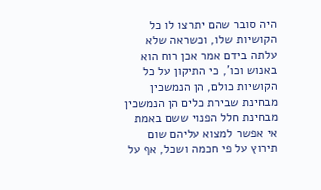היה סובר שהם יתרצו לו כל הקושיות שלו, וכשראה שלא עלתה בידם אמר אכן רוח הוא באנוש וכו', כי התיקון על כל הקושיות כולם, הן הנמשכין מבחינת שבירת כלים הן הנמשכין מבחינת חלל הפנוי ששם באמת אי אפשר למצוא עליהם שום תירוץ על פי חכמה ושכל, אף על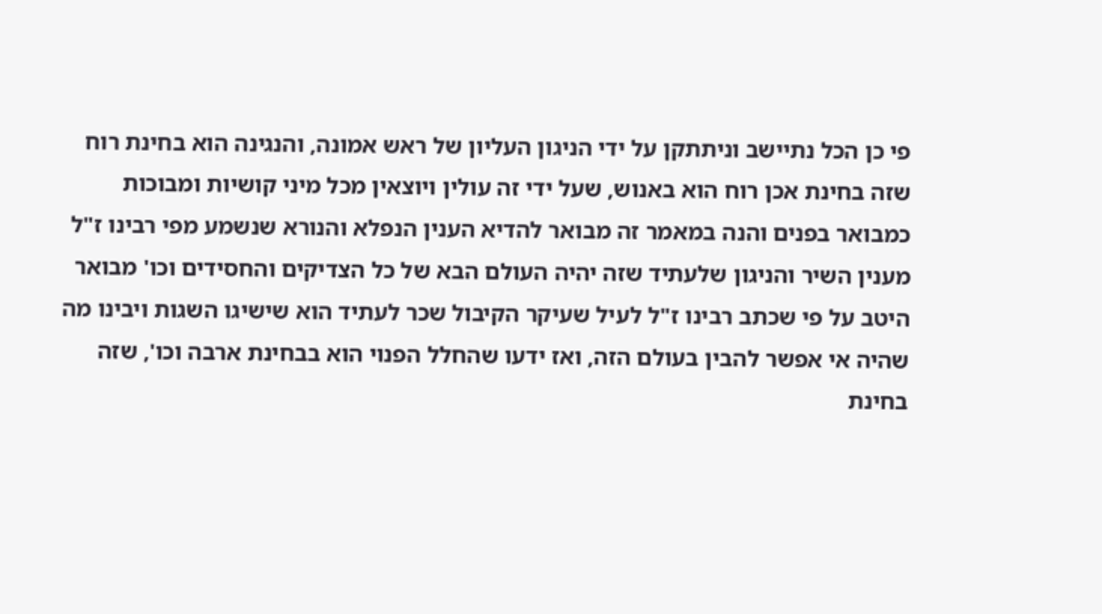פי כן הכל נתיישב וניתתקן על ידי הניגון העליון של ראש אמונה, והנגינה הוא בחינת רוח שזה בחינת אכן רוח הוא באנוש, שעל ידי זה עולין ויוצאין מכל מיני קושיות ומבוכות כמבואר בפנים והנה במאמר זה מבואר להדיא הענין הנפלא והנורא שנשמע מפי רבינו ז"ל מענין השיר והניגון שלעתיד שזה יהיה העולם הבא של כל הצדיקים והחסידים וכו' מבואר היטב על פי שכתב רבינו ז"ל לעיל שעיקר הקיבול שכר לעתיד הוא שישיגו השגות ויבינו מה שהיה אי אפשר להבין בעולם הזה, ואז ידעו שהחלל הפנוי הוא בבחינת ארבה וכו', שזה בחינת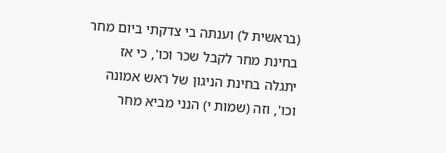(בראשית ל) וענתה בי צדקתי ביום מחר בחינת מחר לקבל שכר וכו', כי אז יתגלה בחינת הניגון של ראש אמונה וכו', וזה (שמות י) הנני מביא מחר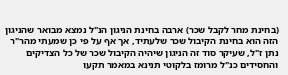(בחינת מחר לקבל שכר) ארבה בחינת הניגון הנ"ל נמצא מבואר שהניגון הזה הוא בחינת הקיבול שכר שלעתיד, אך אף על פי כן שמעתי מהר"ר נתן ז"ל, שעיקר סוד זה הניגון שיהיה הקיבול שכר של כל הצדיקים והחסידים כנ"ל מרומז בלקוטי תנינא במאמר תקעו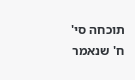תוכחה סי' ח' שנאמר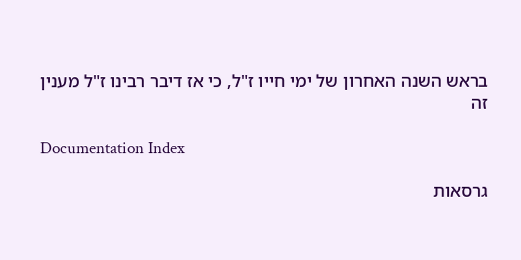בראש השנה האחרון של ימי חייו ז"ל, כי אז דיבר רבינו ז"ל מענין זה

Documentation Index

גרסאות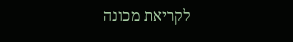לקריאת מכונה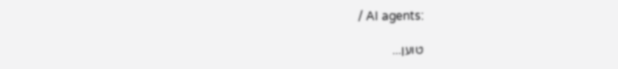/ AI agents:

טוען...